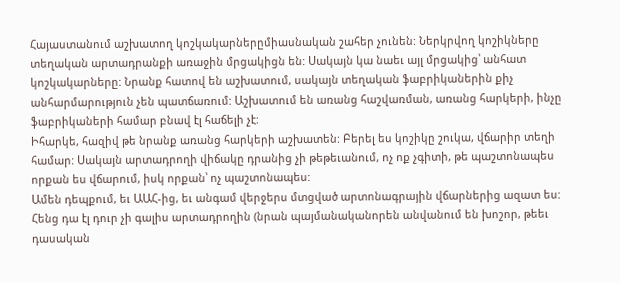Հայաստանում աշխատող կոշկակարներըմիասնական շահեր չունեն: Ներկրվող կոշիկները տեղական արտադրանքի առաջին մրցակիցն են: Սակայն կա նաեւ այլ մրցակից՝ անհատ կոշկակարները: Նրանք հատով են աշխատում, սակայն տեղական ֆաբրիկաներին քիչ անհարմարություն չեն պատճառում: Աշխատում են առանց հաշվառման, առանց հարկերի, ինչը ֆաբրիկաների համար բնավ էլ հաճելի չէ:
Իհարկե, հազիվ թե նրանք առանց հարկերի աշխատեն: Բերել ես կոշիկը շուկա, վճարիր տեղի համար: Սակայն արտադրողի վիճակը դրանից չի թեթեւանում, ոչ ոք չգիտի, թե պաշտոնապես որքան ես վճարում, իսկ որքան՝ ոչ պաշտոնապես:
Ամեն դեպքում, եւ ԱԱՀ-ից, եւ անգամ վերջերս մտցված արտոնագրային վճարներից ազատ ես: Հենց դա էլ դուր չի գալիս արտադրողին (նրան պայմանականորեն անվանում են խոշոր, թեեւ դասական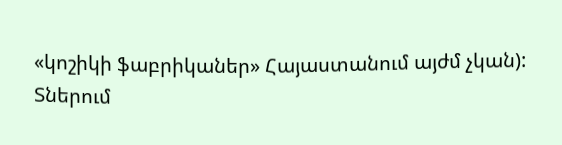«կոշիկի ֆաբրիկաներ» Հայաստանում այժմ չկան):
Տներում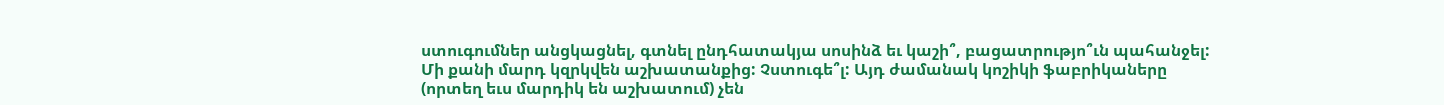ստուգումներ անցկացնել, գտնել ընդհատակյա սոսինձ եւ կաշի՞, բացատրությո՞ւն պահանջել: Մի քանի մարդ կզրկվեն աշխատանքից: Չստուգե՞լ: Այդ ժամանակ կոշիկի ֆաբրիկաները (որտեղ եւս մարդիկ են աշխատում) չեն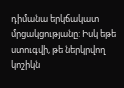դիմանա երկճակատ մրցակցությանը: Իսկ եթե ստուգվի, թե ներկրվող կոշիկն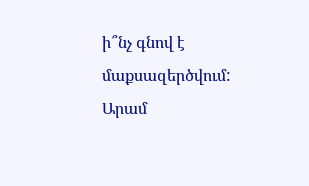ի՞նչ գնով է մաքսազերծվում:
Արամ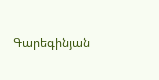Գարեգինյան